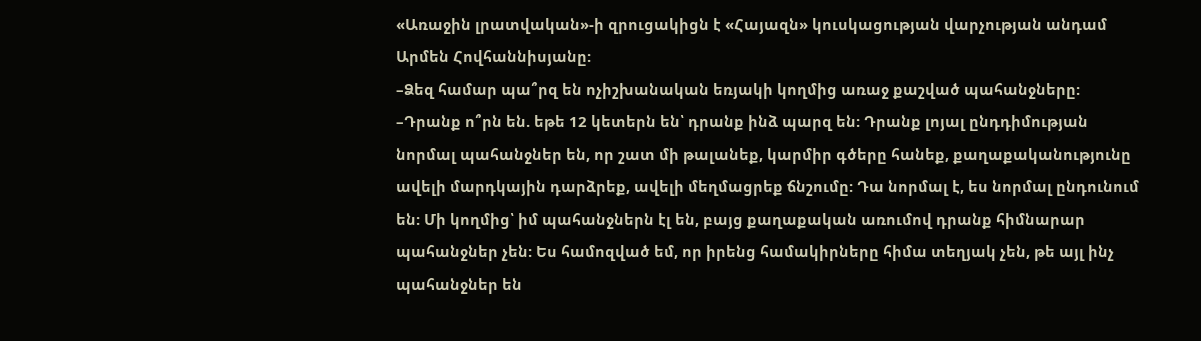«Առաջին լրատվական»-ի զրուցակիցն է «Հայազն» կուսկացության վարչության անդամ Արմեն Հովհաննիսյանը:
–Ձեզ համար պա՞րզ են ոչիշխանական եռյակի կողմից առաջ քաշված պահանջները:
–Դրանք ո՞րն են. եթե 12 կետերն են՝ դրանք ինձ պարզ են: Դրանք լոյալ ընդդիմության նորմալ պահանջներ են, որ շատ մի թալանեք, կարմիր գծերը հանեք, քաղաքականությունը ավելի մարդկային դարձրեք, ավելի մեղմացրեք ճնշումը: Դա նորմալ է, ես նորմալ ընդունում են: Մի կողմից՝ իմ պահանջներն էլ են, բայց քաղաքական առումով դրանք հիմնարար պահանջներ չեն: Ես համոզված եմ, որ իրենց համակիրները հիմա տեղյակ չեն, թե այլ ինչ պահանջներ են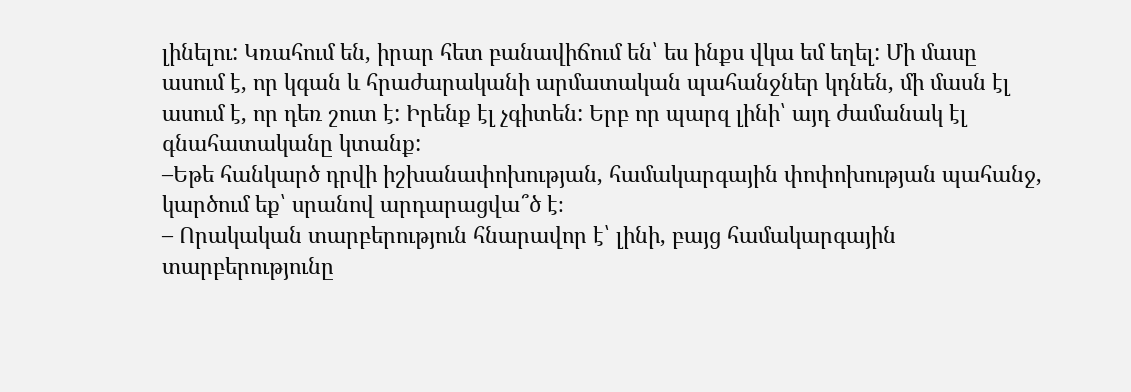լինելու: Կռահում են, իրար հետ բանավիճում են՝ ես ինքս վկա եմ եղել: Մի մասը ասում է, որ կգան և հրաժարականի արմատական պահանջներ կդնեն, մի մասն էլ ասում է, որ դեռ շուտ է: Իրենք էլ չգիտեն: Երբ որ պարզ լինի՝ այդ ժամանակ էլ գնահատականը կտանք:
–Եթե հանկարծ դրվի իշխանափոխության, համակարգային փոփոխության պահանջ, կարծում եք՝ սրանով արդարացվա՞ծ է։
– Որակական տարբերություն հնարավոր է՝ լինի, բայց համակարգային տարբերությունը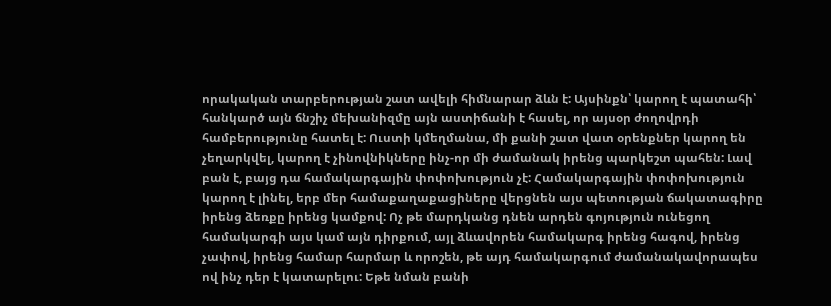որակական տարբերության շատ ավելի հիմնարար ձևն է: Այսինքն՝ կարող է պատահի՝ հանկարծ այն ճնշիչ մեխանիզմը այն աստիճանի է հասել, որ այսօր ժողովրդի համբերությունը հատել է: Ուստի կմեղմանա, մի քանի շատ վատ օրենքներ կարող են չեղարկվել, կարող է չինովնիկները ինչ-որ մի ժամանակ իրենց պարկեշտ պահեն: Լավ բան է, բայց դա համակարգային փոփոխություն չէ: Համակարգային փոփոխություն կարող է լինել, երբ մեր համաքաղաքացիները վերցնեն այս պետության ճակատագիրը իրենց ձեռքը իրենց կամքով: Ոչ թե մարդկանց դնեն արդեն գոյություն ունեցող համակարգի այս կամ այն դիրքում, այլ ձևավորեն համակարգ իրենց հագով, իրենց չափով, իրենց համար հարմար և որոշեն, թե այդ համակարգում ժամանակավորապես ով ինչ դեր է կատարելու: Եթե նման բանի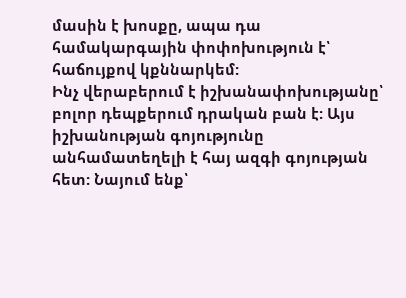մասին է խոսքը, ապա դա համակարգային փոփոխություն է՝ հաճույքով կքննարկեմ:
Ինչ վերաբերում է իշխանափոխությանը՝ բոլոր դեպքերում դրական բան է: Այս իշխանության գոյությունը անհամատեղելի է հայ ազգի գոյության հետ: Նայում ենք՝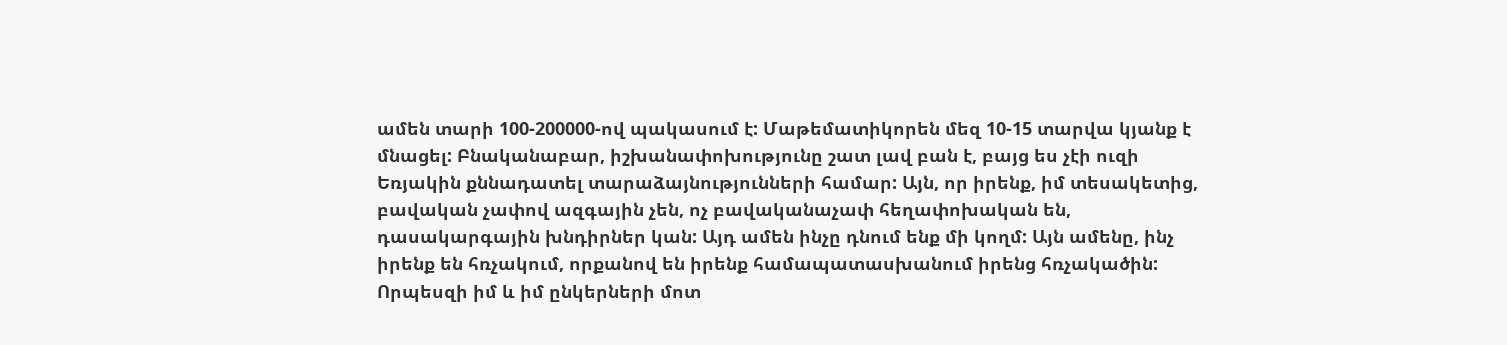ամեն տարի 100-200000-ով պակասում է: Մաթեմատիկորեն մեզ 10-15 տարվա կյանք է մնացել: Բնականաբար, իշխանափոխությունը շատ լավ բան է, բայց ես չէի ուզի Եռյակին քննադատել տարաձայնությունների համար: Այն, որ իրենք, իմ տեսակետից, բավական չափով ազգային չեն, ոչ բավականաչափ հեղափոխական են, դասակարգային խնդիրներ կան: Այդ ամեն ինչը դնում ենք մի կողմ: Այն ամենը, ինչ իրենք են հռչակում, որքանով են իրենք համապատասխանում իրենց հռչակածին: Որպեսզի իմ և իմ ընկերների մոտ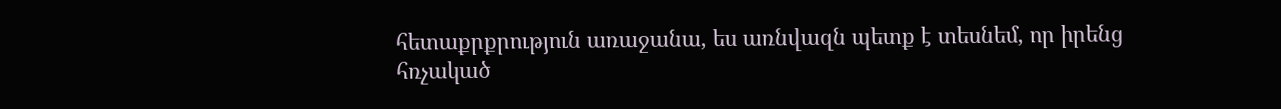հետաքրքրություն առաջանա, ես առնվազն պետք է տեսնեմ, որ իրենց հռչակած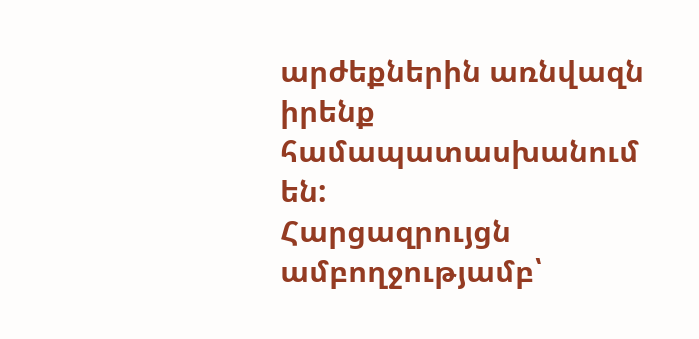արժեքներին առնվազն իրենք համապատասխանում են:
Հարցազրույցն ամբողջությամբ՝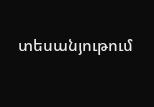տեսանյութում